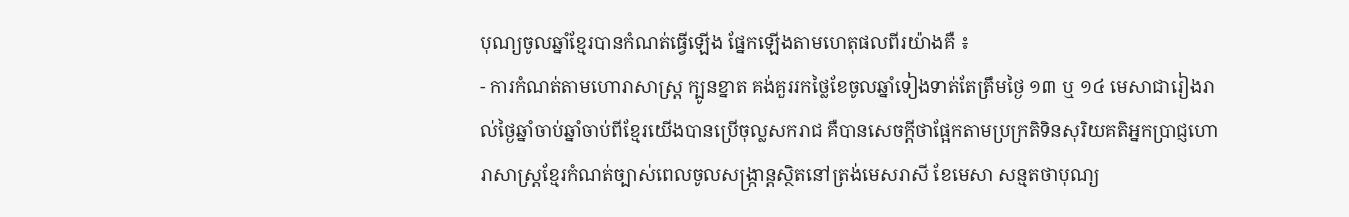បុណ្យចូលឆ្នាំខ្មែរបានកំណត់ធ្វើឡើង ផ្នែកឡើងតាមហេតុផលពីរយ៉ាងគឺ ៖
- ការកំណត់តាមហោរាសាស្រ្ដ ក្បូនខ្នាត គង់គួររកថ្លៃខែចូលឆ្នាំទៀងទាត់តែត្រឹមថ្ងៃ ១៣ ឬ ១៤ មេសាជារៀងរាល់ថ្ងៃឆ្នាំចាប់ឆ្នាំចាប់ពីខ្មែរយើងបានប្រើចុល្លសករាជ គឺបានសេចក្ដីថាផ្អែកតាមប្រក្រតិទិនសុរិយគតិអ្នកប្រាជ្ញហោរាសាស្រ្ដខ្មែរកំណត់ច្បាស់ពេលចូលសង្រ្កាន្ដស្ថិតនៅត្រង់មេសរាសី ខែមេសា សន្មតថាបុណ្យ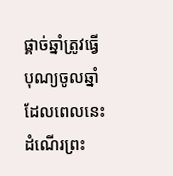ផ្គាច់ឆ្នាំត្រូវធ្វើបុណ្យចូលឆ្នាំ ដែលពេលនេះដំណើរព្រះ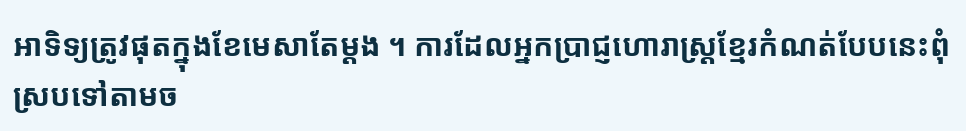អាទិទ្យត្រូវផុតក្នុងខែមេសាតែម្ដង ។ ការដែលអ្នកប្រាជ្ញហោរាស្រ្ដខ្មែរកំណត់បែបនេះពុំស្របទៅតាមច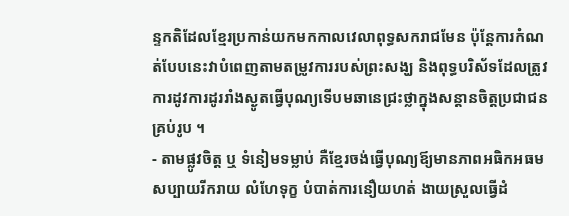ន្ទកតិដែលខ្មែរប្រកាន់យកមកកាលវេលាពុទ្ធសករាជមែន ប៉ុន្ដែការកំណត់បែបនេះវាបំពេញតាមតម្រូវការរបស់ព្រះសង្ឃ និងពុទ្ធបរិស័ទដែលត្រូវការដូវការដូររាំងស្ងូតធ្វើបុណ្យទើបមឆានេជ្រះថ្លាក្នុងសន្ដានចិត្តប្រជាជនគ្រប់រូប ។
- តាមផ្លូវចិត្ត ឬ ទំនៀមទម្លាប់ គឺខ្មែរចង់ធ្វើបុណ្យឪ្យមានភាពអធិកអធមសប្បាយរីករាយ លំហែទុក្ខ បំបាត់ការនឿយហត់ ងាយស្រួលធ្វើដំ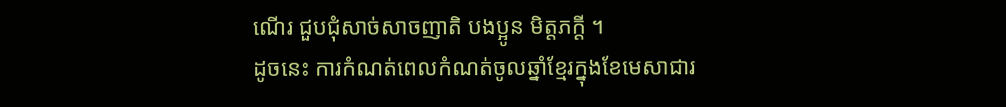ណើរ ជួបជុំសាច់សាចញាតិ បងប្អូន មិត្តភក្ដី ។
ដូចនេះ ការកំណត់ពេលកំណត់ចូលឆ្នាំខ្មែរក្នុងខែមេសាជារ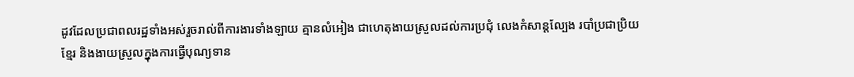ដូវដែលប្រជាពលរដ្ឋទាំងអស់រួចរាល់ពីការងារទាំងឡាយ គ្មានលំអៀង ជាហេតុងាយស្រួលដល់ការប្រជុំ លេងកំសាន្ដល្បែង របាំប្រជាប្រិយខ្មែរ និងងាយស្រួលក្នុងការធ្វើបុណ្យទាន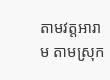តាមវត្តអារាម តាមស្រុក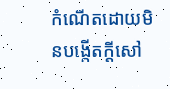កំណើតដោយមិនបង្កើតក្ដីសៅ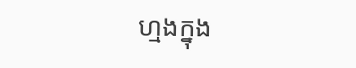ហ្មងក្នុង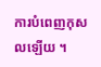ការបំពេញកុសលឡើយ ។